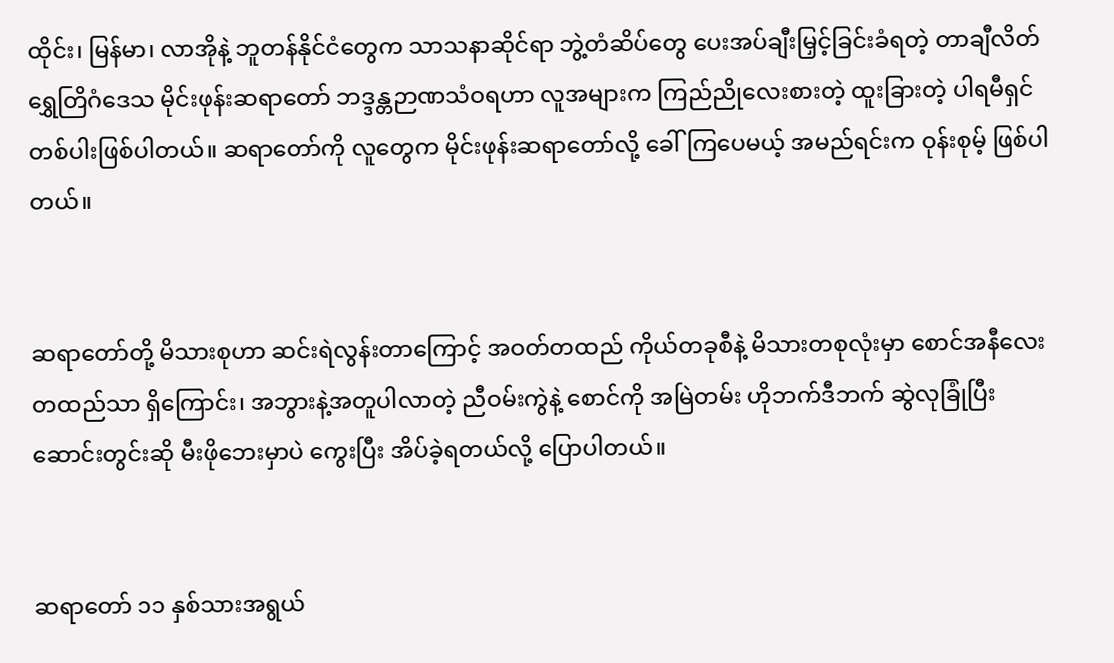ထိုင်း၊ မြန်မာ၊ လာအိုနဲ့ ဘူတန်နိုင်ငံတွေက သာသနာဆိုင်ရာ ဘွဲ့တံဆိပ်တွေ ပေးအပ်ချီးမြှင့်ခြင်းခံရတဲ့ တာချီလိတ် ရွှေတြိဂံဒေသ မိုင်းဖုန်းဆရာတော် ဘဒ္ဒန္တဉာဏသံဝရဟာ လူအများက ကြည်ညိုလေးစားတဲ့ ထူးခြားတဲ့ ပါရမီရှင် တစ်ပါးဖြစ်ပါတယ်။ ဆရာတော်ကို လူတွေက မိုင်းဖုန်းဆရာတော်လို့ ခေါ်ကြပေမယ့် အမည်ရင်းက ဝုန်းစုမ့် ဖြစ်ပါတယ်။


ဆရာတော်တို့ မိသားစုဟာ ဆင်းရဲလွန်းတာကြောင့် အဝတ်တထည် ကိုယ်တခုစီနဲ့ မိသားတစုလုံးမှာ စောင်အနီလေးတထည်သာ ရှိကြောင်း၊ အဘွားနဲ့အတူပါလာတဲ့ ညီဝမ်းကွဲနဲ့ စောင်ကို အမြဲတမ်း ဟိုဘက်ဒီဘက် ဆွဲလုခြုံပြီး ဆောင်းတွင်းဆို မီးဖိုဘေးမှာပဲ ကွေးပြီး အိပ်ခဲ့ရတယ်လို့ ပြောပါတယ်။


ဆရာတော် ၁၁ နှစ်သားအရွယ်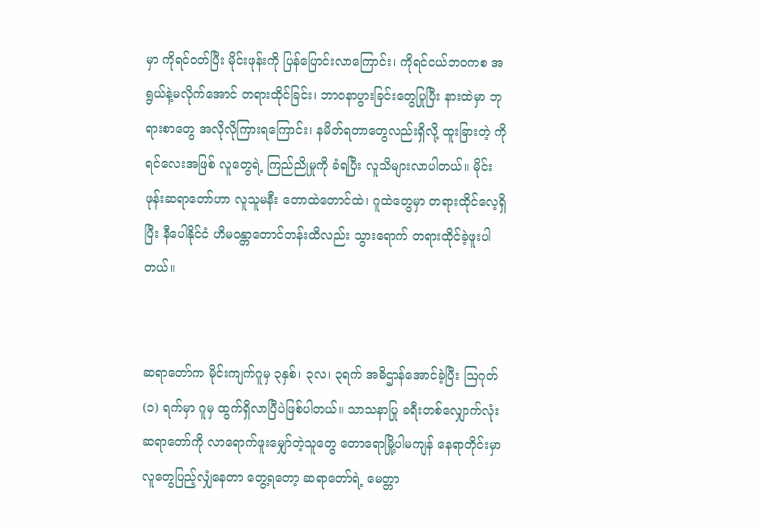မှာ ကိုရင်ဝတ်ပြီး မိုင်းဖုန်းကို ပြန်ပြောင်းလာကြောင်း၊ ကိုရင်ငယ်ဘဝကစ အရွယ်နဲ့မလိုက်အောင် တရားထိုင်ခြင်း၊ ဘာဝနာပွားခြင်းတွေပြုပြီး နားထဲမှာ ဘုရားစာတွေ အလိုလိုကြားရကြောင်း၊ နမိတ်ရတာတွေလည်းရှိလို့ ထူးခြားတဲ့ ကိုရင်လေးအဖြစ် လူတွေရဲ့ ကြည်ညိုမှုကို ခံရပြီး လူသိများလာပါတယ်။ မိုင်းဖုန်းဆရာတော်ဟာ လူသူမနီး တောထဲတောင်ထဲ၊ ဂူထဲတွေမှာ တရားထိုင်လေ့ရှိပြီး နီပေါနိုင်ငံ ဟိမဝန္တာတောင်တန်းထိလည်း သွားရောက် တရားထိုင်ခဲ့ဖူးပါတယ်။


ဆရာတော်က မိုင်းကျက်ဂူမှ ၃နှစ်၊ ၃လ၊ ၃ရက် အဓိဌာန်အောင်ခဲ့ပြီး ဩဂုတ် (၁) ရက်မှာ ဂူမှ ထွက်ရှိလာပြီပဲဖြစ်ပါတယ်။ သာသနာပြု ခရီးတစ်လျှောက်လုံး ဆရာတော်ကို လာရောက်ဖူးမျှော်တဲ့သူတွေ တောရောမြို့ပါမကျန် နေရာတိုင်းမှာ လူတွေပြည့်လျှံနေတာ တွေ့ရတော့ ဆရာတော်ရဲ့ မေတ္တာ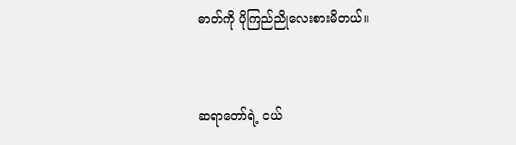ဓာတ်ကို ပိုကြည်ညိုလေးစားမိတယ်။


ဆရာတော်ရဲ့ ငယ်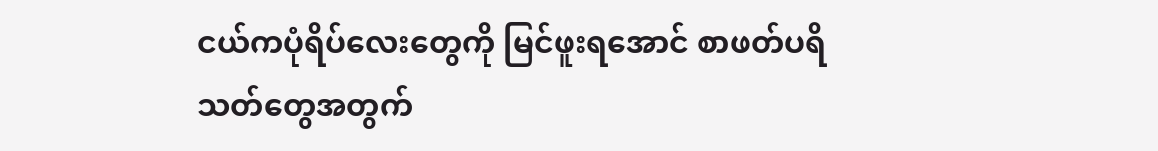ငယ်ကပုံရိပ်လေးတွေကို မြင်ဖူးရအောင် စာဖတ်ပရိသတ်တွေအတွက်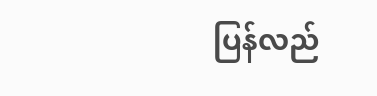ပြန်လည်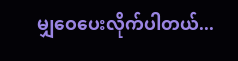မျှဝေပေးလိုက်ပါတယ်...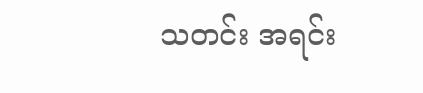သတင်း အရင်း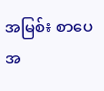အမြစ်៖ စာပေ အ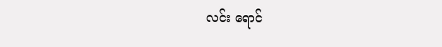လင်း ရောင်